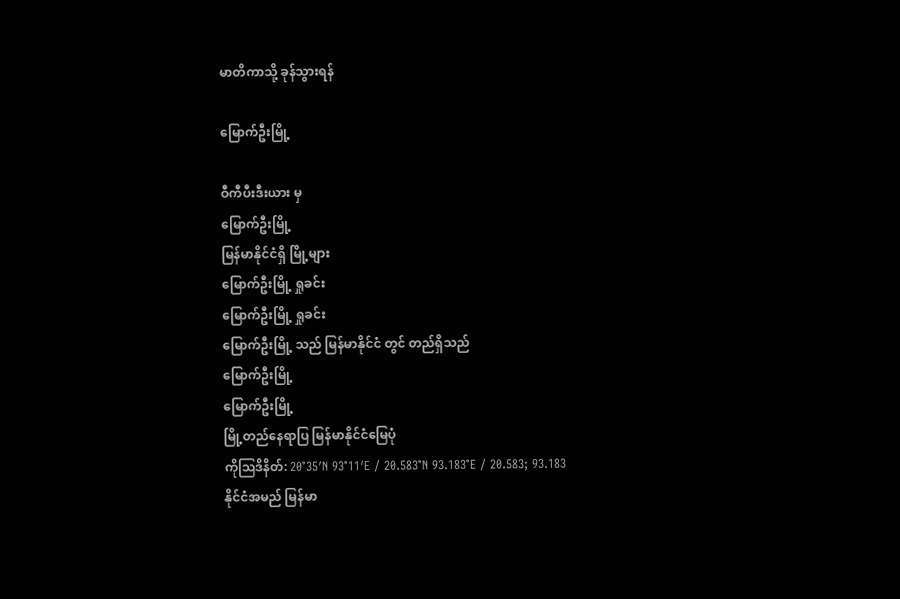မာတိကာသို့ ခုန်သွားရန်

မြောက်ဦးမြို့

ဝီကီပီးဒီးယား မှ
မြောက်ဦးမြို့
မြန်မာနိုင်ငံရှိ မြို့များ
မြောက်ဦးမြို့ ရှုခင်း
မြောက်ဦးမြို့ ရှုခင်း
မြောက်ဦးမြို့ သည် မြန်မာနိုင်ငံ တွင် တည်ရှိသည်
မြောက်ဦးမြို့
မြောက်ဦးမြို့
မြို့တည်နေရာပြ မြန်မာနိုင်ငံမြေပုံ
ကိုဩဒိနိတ်: 20°35′N 93°11′E / 20.583°N 93.183°E / 20.583; 93.183
နိုင်ငံအမည် မြန်မာ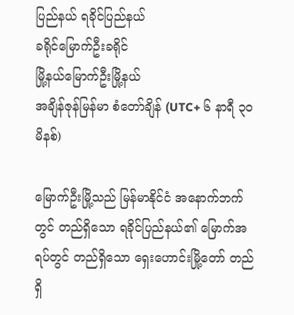ပြည်နယ် ရခိုင်ပြည်နယ်
ခရိုင်မြောက်ဦးခရိုင်
မြို့နယ်မြောက်ဦးမြို့နယ်
အချိန်ဇုန်မြန်မာ စံတော်ချိန် (UTC+ ၆ နာရီ ၃၀ မိနစ်)

မြောက်ဦးမြို့သည် မြန်မာနိုင်ငံ အနောက်ဘက်တွင် တည်ရှိသော ရခိုင်ပြည်နယ်၏ မြောက်အရပ်တွင် တည်ရှိသော ရှေးဟောင်းမြို့တော် တည်ရှိ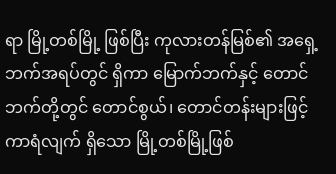ရာ မြို့တစ်မြို့ ဖြစ်ပြီး ကုလားတန်မြစ်၏ အရှေ့ဘက်အရပ်တွင် ရှိကာ မြောက်ဘက်နှင့် တောင်ဘက်တို့တွင် တောင်စွယ်၊ တောင်တန်းများဖြင့် ကာရံလျက် ရှိသော မြို့တစ်မြို့ဖြစ်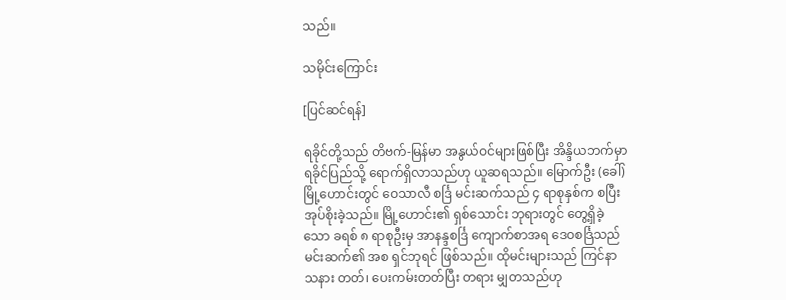သည်။

သမိုင်းကြောင်း

[ပြင်ဆင်ရန်]

ရခိုင်တို့သည် တိဗက်-မြန်မာ အနွယ်ဝင်များဖြစ်ပြီး အိန္ဒိယဘက်မှာ ရခိုင်ပြည်သို့ ရောက်ရှိလာသည်ဟု ယူဆရသည်။ မြောက်ဦး (ခေါ်) မြို့ဟောင်းတွင် ဝေသာလီ စင်္ဒြ မင်းဆက်သည် ၄ ရာစုနှစ်က စပြီး အုပ်စိုးခဲ့သည်။ မြို့ဟောင်း၏ ရှစ်သောင်း ဘုရားတွင် တွေ့ရှိခဲ့သော ခရစ် ၈ ရာစုဦးမှ အာနန္ဒစင်္ဒြ ကျောက်စာအရ ဒေဝစင်္ဒြသည် မင်းဆက်၏ အစ ရှင်ဘုရင် ဖြစ်သည်။ ထိုမင်းများသည် ကြင်နာ သနား တတ်၊ ပေးကမ်းတတ်ပြီး တရား မျှတသည်ဟု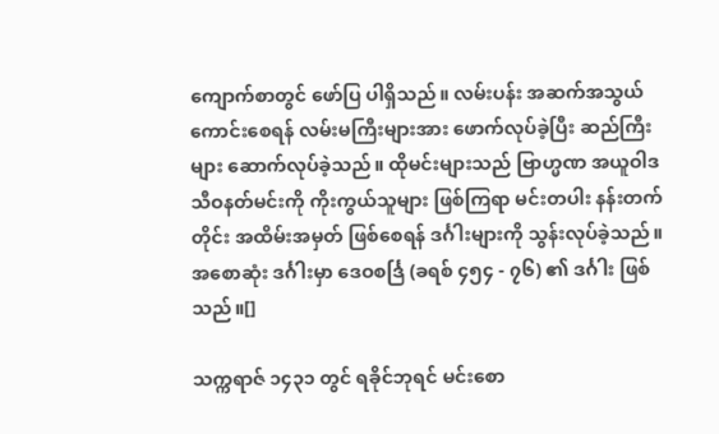ကျောက်စာတွင် ဖော်ပြ ပါရှိသည်။ လမ်းပန်း အဆက်အသွယ် ကောင်းစေရန် လမ်းမကြီးများအား ဖောက်လုပ်ခဲ့ပြီး ဆည်ကြီးများ ဆောက်လုပ်ခဲ့သည်။ ထိုမင်းများသည် ဗြာဟ္မဏ အယူဝါဒ သီဝနတ်မင်းကို ကိုးကွယ်သူများ ဖြစ်ကြရာ မင်းတပါး နန်းတက်တိုင်း အထိမ်းအမှတ် ဖြစ်စေရန် ဒင်္ဂါးများကို သွန်းလုပ်ခဲ့သည်။ အစောဆုံး ဒင်္ဂါးမှာ ဒေဝစင်္ဒြ (ခရစ် ၄၅၄ - ၇၆) ၏ ဒင်္ဂါး ဖြစ်သည်။[]

သက္ကရာဇ် ၁၄၃၁ တွင် ရခိုင်ဘုရင် မင်းစော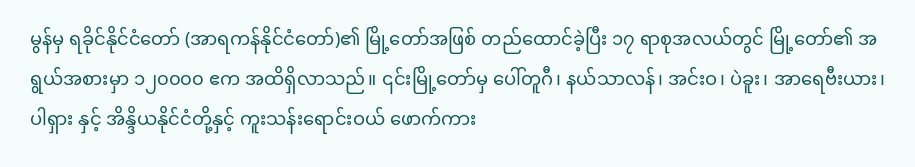မွန်မှ ရခိုင်နိုင်ငံတော် (အာရကန်နိုင်ငံတော်)၏ မြို့တော်အဖြစ် တည်ထောင်ခဲ့ပြီး ၁၇ ရာစုအလယ်တွင် မြို့တော်၏ အရွယ်အစားမှာ ၁၂၀၀၀၀ ဧက အထိရှိလာသည်။ ၎င်းမြို့တော်မှ ပေါ်တူဂီ၊ နယ်သာလန်၊ အင်းဝ၊ ပဲခူး၊ အာရေဗီးယား၊ ပါရှား နှင့် အိန္ဒိယနိုင်ငံတို့နှင့် ကူးသန်းရောင်းဝယ် ဖောက်ကား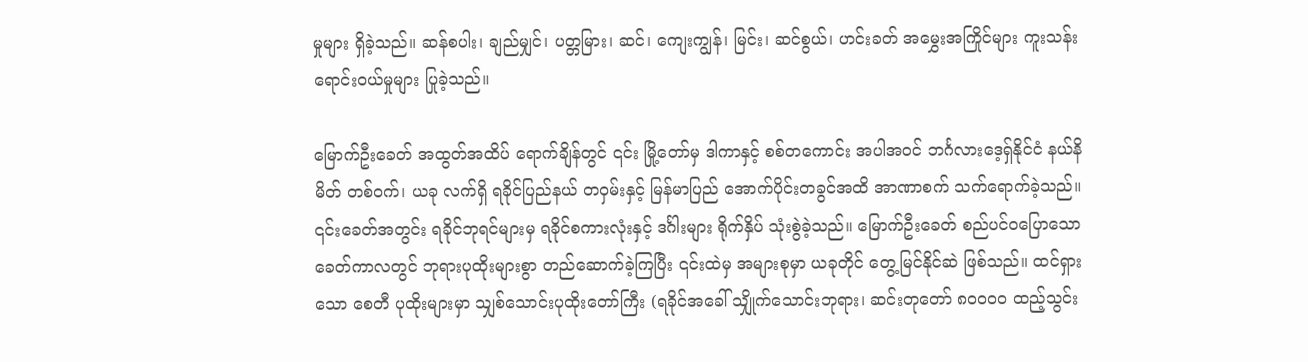မှုများ ရှိခဲ့သည်။ ဆန်စပါး၊ ချည်မျှင်၊ ပတ္တမြား၊ ဆင်၊ ကျေးကျွန်၊ မြင်း၊ ဆင်စွယ်၊ ဟင်းခတ် အမွှေးအကြိုင်များ ကူးသန်းရောင်းဝယ်မှုများ ပြုခဲ့သည်။

မြောက်ဦးခေတ် အထွတ်အထိပ် ရောက်ချိန်တွင် ၎င်း မြို့တော်မှ ဒါကာနှင့် စစ်တကောင်း အပါအဝင် ဘင်္ဂလားဒေ့ရှ်နိုင်ငံ နယ်နိမိတ် တစ်ဝက်၊ ယခု လက်ရှိ ရခိုင်ပြည်နယ် တဝှမ်းနှင့် မြန်မာပြည် အောက်ပိုင်းတခွင်အထိ အာဏာစက် သက်ရောက်ခဲ့သည်။ ၎င်းခေတ်အတွင်း ရခိုင်ဘုရင်များမှ ရခိုင်စကားလုံးနှင့် ဒင်္ဂါးများ ရိုက်နှိပ် သုံးစွဲခဲ့သည်။ မြောက်ဦးခေတ် စည်ပင်ဝပြောသော ခေတ်ကာလတွင် ဘုရားပုထိုးများစွာ တည်ဆောက်ခဲ့ကြပြီး ၎င်းထဲမှ အများစုမှာ ယခုတိုင် တွေ့မြင်နိုင်ဆဲ ဖြစ်သည်။ ထင်ရှားသော စေတီ ပုထိုးများမှာ သျှစ်သောင်းပုထိုးတော်ကြီး (ရခိုင်အခေါ် သျှိုက်သောင်းဘုရား၊ ဆင်းတုတော် ၈၀၀၀၀ ထည့်သွင်း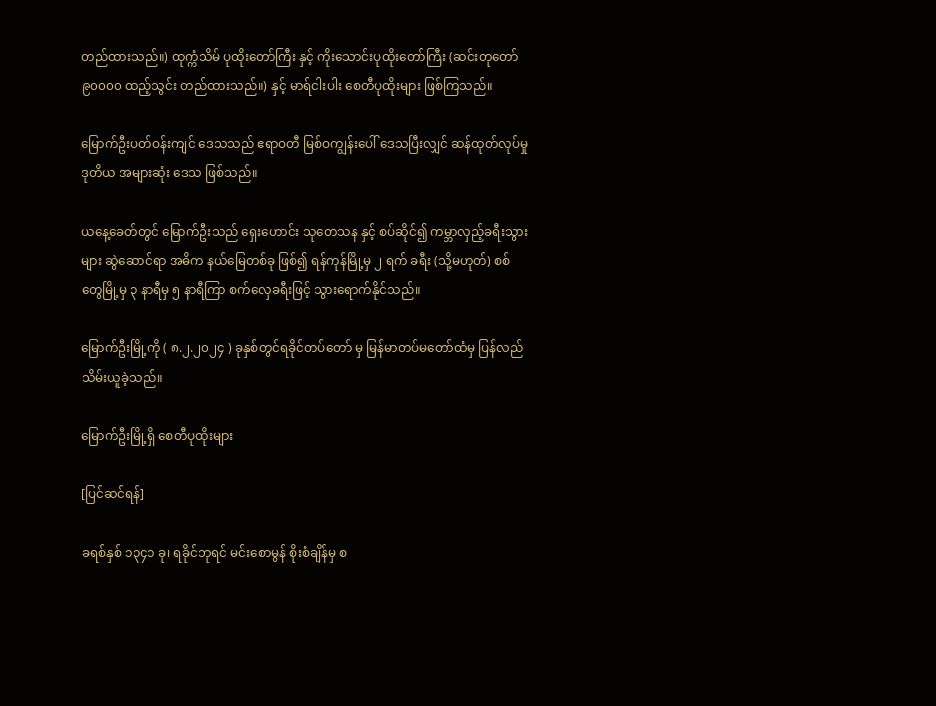တည်ထားသည်။) ထုက္ကံသိမ် ပုထိုးတော်ကြီး နှင့် ကိုးသောင်းပုထိုးတော်ကြီး (ဆင်းတုတော် ၉၀၀၀၀ ထည့်သွင်း တည်ထားသည်။) နှင့် မာရ်ငါးပါး စေတီပုထိုးများ ဖြစ်ကြသည်။

မြောက်ဦးပတ်ဝန်းကျင် ဒေသသည် ဧရာဝတီ မြစ်ဝကျွန်းပေါ် ဒေသပြီးလျှင် ဆန်ထုတ်လုပ်မှု ဒုတိယ အများဆုံး ဒေသ ဖြစ်သည်။

ယနေ့ခေတ်တွင် မြောက်ဦးသည် ရှေးဟောင်း သုတေသန နှင့် စပ်ဆိုင်၍ ကမ္ဘာလှည့်ခရီးသွားများ ဆွဲဆောင်ရာ အဓိက နယ်မြေတစ်ခု ဖြစ်၍ ရန်ကုန်မြို့မှ ၂ ရက် ခရီး (သို့မဟုတ်) စစ်တွေမြို့မှ ၃ နာရီမှ ၅ နာရီကြာ စက်လှေခရီးဖြင့် သွားရောက်နိုင်သည်။

မြောက်ဦးမြို့ကို ( ၈.၂.၂၀၂၄ ) ခုနှစ်တွင်ရခိုင်တပ်တော် မှ မြန်မာတပ်မတော်ထံမှ ပြန်လည်သိမ်းယူခဲ့သည်။

မြောက်ဦးမြို့ရှိ စေတီပုထိုးများ

[ပြင်ဆင်ရန်]

ခရစ်နှစ် ၁၃၄၁ ခု၊ ရခိုင်ဘုရင် မင်းစောမွန် စိုးစံချိန်မှ စ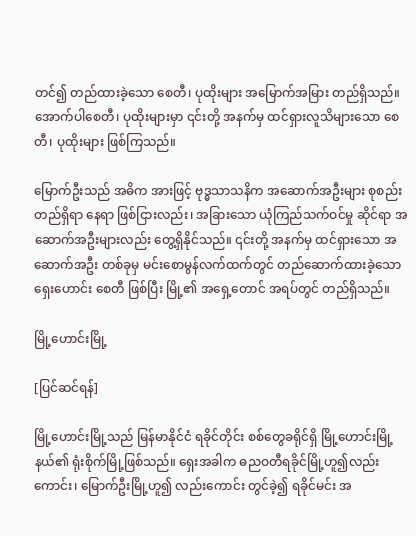တင်၍ တည်ထားခဲ့သော စေတီ၊ ပုထိုးများ အမြောက်အမြား တည်ရှိသည်။ အောက်ပါစေတီ၊ ပုထိုးများမှာ ၎င်းတို့ အနက်မှ ထင်ရှားလူသိများသော စေတီ၊ ပုထိုးများ ဖြစ်ကြသည်။

မြောက်ဦးသည် အဓိက အားဖြင့် ဗုဒ္ဓသာသနိက အဆောက်အဦးများ စုစည်းတည်ရှိရာ နေရာ ဖြစ်ငြားလည်း၊ အခြားသော ယုံကြည်သက်ဝင်မှု ဆိုင်ရာ အဆောက်အဦးများလည်း တွေ့ရှိနိုင်သည်။ ၎င်းတို့ အနက်မှ ထင်ရှားသော အဆောက်အဦး တစ်ခုမှ မင်းစောမွန်လက်ထက်တွင် တည်ဆောက်ထားခဲ့သော ရှေးဟောင်း စေတီ ဖြစ်ပြီး မြို့၏ အရှေ့တောင် အရပ်တွင် တည်ရှိသည်။

မြို့ဟောင်းမြို့

[ပြင်ဆင်ရန်]

မြို့ဟောင်းမြို့သည် မြန်မာနိုင်ငံ ရခိုင်တိုင်း စစ်တွေခရိုင်ရှိ မြို့ဟောင်းမြို့နယ်၏ ရုံးစိုက်မြို့ဖြစ်သည်။ ရှေးအခါက ဓညဝတီရခိုင်မြို့ဟူ၍လည်းကောင်း၊ မြောက်ဦးမြို့ဟူ၍ လည်းကောင်း တွင်ခဲ့၍ ရခိုင်မင်း အ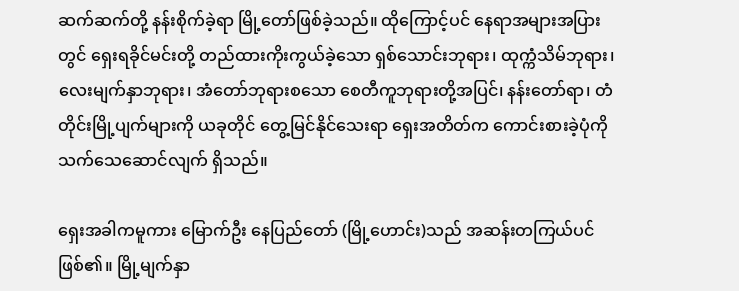ဆက်ဆက်တို့ နန်းစိုက်ခဲ့ရာ မြို့တော်ဖြစ်ခဲ့သည်။ ထိုကြောင့်ပင် နေရာအများအပြားတွင် ရှေးရခိုင်မင်းတို့ တည်ထားကိုးကွယ်ခဲ့သော ရှစ်သောင်းဘုရား၊ ထုက္ကံသိမ်ဘုရား၊ လေးမျက်နှာဘုရား၊ အံတော်ဘုရားစသော စေတီကူဘုရားတို့အပြင်၊ နန်းတော်ရာ၊ တံတိုင်းမြို့ပျက်များကို ယခုတိုင် တွေ့မြင်နိုင်သေးရာ ရှေးအတိတ်က ကောင်းစားခဲ့ပုံကို သက်သေဆောင်လျက် ရှိသည်။

ရှေးအခါကမူကား မြောက်ဦး နေပြည်တော် (မြို့ဟောင်း)သည် အဆန်းတကြယ်ပင် ဖြစ်၏။ မြို့မျက်နှာ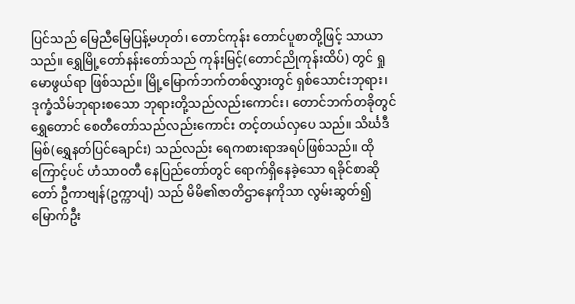ပြင်သည် မြေညီမြေပြန့်မဟုတ်၊ တောင်ကုန်း တောင်ပူစာတို့ဖြင့် သာယာသည်။ ရွှေမြို့တော်နန်းတော်သည် ကုန်းမြင့်(တောင်ညိုကုန်းထိပ်) တွင် ရှုမောဖွယ်ရာ ဖြစ်သည်။ မြို့မြောက်ဘက်တစ်လွှားတွင် ရှစ်သောင်းဘုရား၊ ဒုက္ခံသိမ်ဘုရားစသော ဘုရားတို့သည်လည်းကောင်း၊ တောင်ဘက်တခိုတွင် ရွှေတောင် စေတီတော်သည်လည်းကောင်း တင့်တယ်လှပေ သည်။ သိင်္ဃဒီမြစ်(ရွှေနတ်ပြင်ချောင်း) သည်လည်း ရေကစားရာအရပ်ဖြစ်သည်။ ထိုကြောင့်ပင် ဟံသာဝတီ နေပြည်တော်တွင် ရောက်ရှိနေခဲ့သော ရခိုင်စာဆိုတော် ဦကာဗျန်(ဥက္ကာပျံ) သည် မိမိ၏ဇာတိဌာနေကိုသာ လွမ်းဆွတ်၍ မြောက်ဦး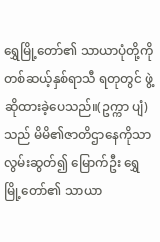ရွှေမြို့တော်၏ သာယာပုံတို့ကို တစ်ဆယ့်နှစ်ရာသီ ရတုတွင် ဖွဲ့ဆိုထားခဲ့ပေသည်။(ဥက္ကာ ပျံ) သည် မိမိ၏ဇာတိဌာနေကိုသာ လွမ်းဆွတ်၍ မြောက်ဦး ရွှေမြို့တော်၏ သာယာ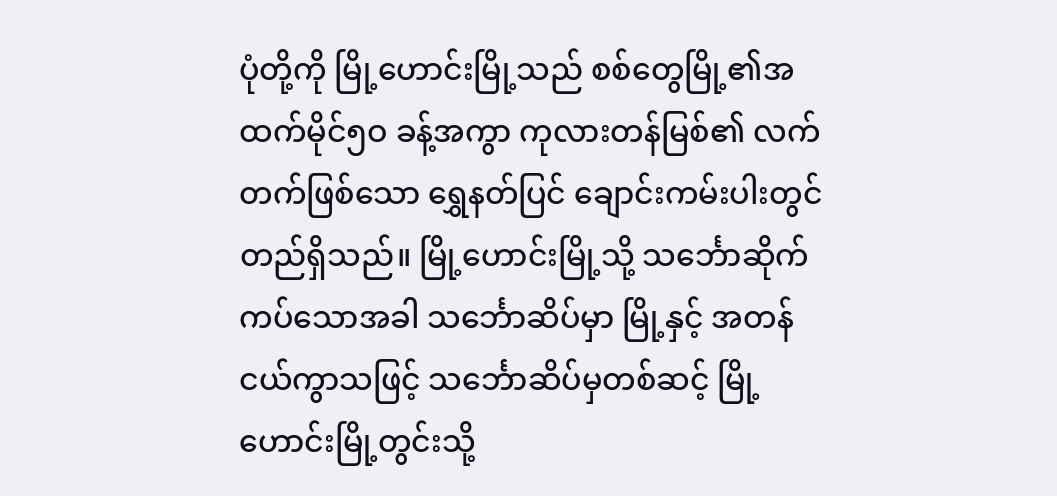ပုံတို့ကို မြို့ဟောင်းမြို့သည် စစ်တွေမြို့၏အထက်မိုင်၅ဝ ခန့်အကွာ ကုလားတန်မြစ်၏ လက်တက်ဖြစ်သော ရွှေနတ်ပြင် ချောင်းကမ်းပါးတွင် တည်ရှိသည်။ မြို့ဟောင်းမြို့သို့ သင်္ဘောဆိုက်ကပ်သောအခါ သင်္ဘောဆိပ်မှာ မြို့နှင့် အတန်ငယ်ကွာသဖြင့် သင်္ဘောဆိပ်မှတစ်ဆင့် မြို့ဟောင်းမြို့တွင်းသို့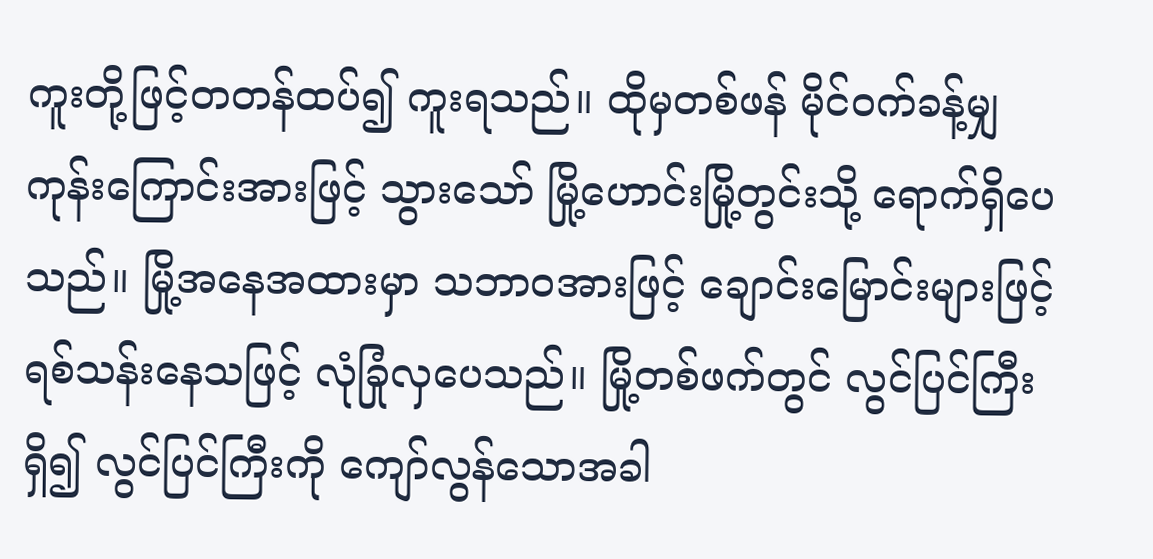ကူးတို့ဖြင့်တတန်ထပ်၍ ကူးရသည်။ ထိုမှတစ်ဖန် မိုင်ဝက်ခန့်မျှ ကုန်းကြောင်းအားဖြင့် သွားသော် မြို့ဟောင်းမြို့တွင်းသို့ ရောက်ရှိပေသည်။ မြို့အနေအထားမှာ သဘာဝအားဖြင့် ချောင်းမြောင်းများဖြင့် ရစ်သန်းနေသဖြင့် လုံခြုံလှပေသည်။ မြို့တစ်ဖက်တွင် လွင်ပြင်ကြီးရှိ၍ လွင်ပြင်ကြီးကို ကျော်လွန်သောအခါ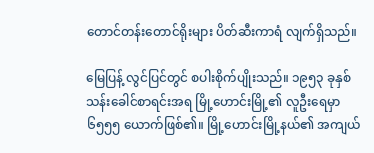တောင်တန်းတောင်ရိုးများ ပိတ်ဆီးကာရံ လျက်ရှိသည်။

မြေပြန့် လွင်ပြင်တွင် စပါးစိုက်ပျိုးသည်။ ၁၉၅၃ ခုနှစ် သန်းခေါင်စာရင်းအရ မြို့ဟောင်းမြို့၏ လူဦးရေမှာ၆၅၅၅ ယောက်ဖြစ်၏။ မြို့ဟောင်းမြို့နယ်၏ အကျယ်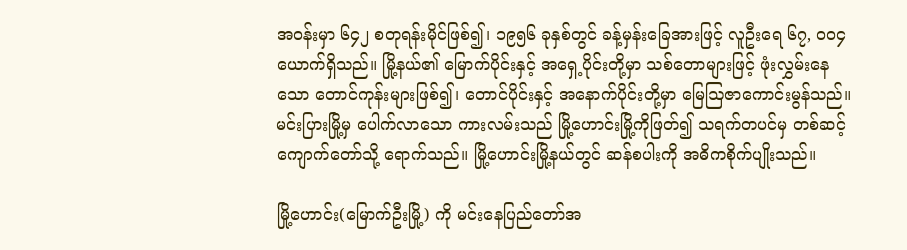အဝန်းမှာ ၆၄၂ စတုရန်းမိုင်ဖြစ်၍၊ ၁၉၅၆ ခုနှစ်တွင် ခန့်မှန်းခြေအားဖြင့် လူဦးရေ ၆၇, ဝဝ၄ ယောက်ရှိသည်။ မြို့နယ်၏ မြောက်ပိုင်းနှင့် အရှေ့ပိုင်းတို့မှာ သစ်တောများဖြင့် ဖုံးလွှမ်းနေသော တောင်ကုန်းများဖြစ်၍၊ တောင်ပိုင်းနှင့် အနောက်ပိုင်းတို့မှာ မြေဩဇာကောင်းမွန်သည်။ မင်းပြားမြို့မှ ပေါက်လာသော ကားလမ်းသည် မြို့ဟောင်းမြို့ကိုဖြတ်၍ သရက်တပင်မှ တစ်ဆင့် ကျောက်တော်သို့ ရောက်သည်။ မြို့ဟောင်းမြို့နယ်တွင် ဆန်စပါးကို အဓိကစိုက်ပျိုးသည်။

မြို့ဟောင်း(မြောက်ဦးမြို့) ကို မင်းနေပြည်တော်အ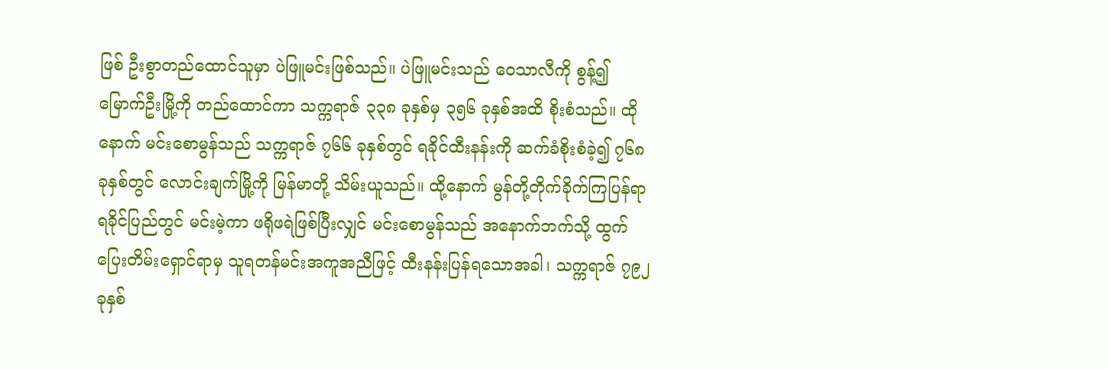ဖြစ် ဦးစွာတည်ထောင်သူမှာ ပဲဖြူမင်းဖြစ်သည်။ ပဲဖြူမင်းသည် ဝေသာလီကို စွန့်၍ မြောက်ဦးမြို့ကို တည်ထောင်ကာ သက္ကရာဇ် ၃၃၈ ခုနှစ်မှ ၃၅၆ ခုနှစ်အထိ စိုးစံသည်။ ထိုနောက် မင်းစောမွန်သည် သက္ကရာဇ် ၇၆၆ ခုနှစ်တွင် ရခိုင်ထီးနန်းကို ဆက်ခံစိုးစံခဲ့၍ ၇၆၈ ခုနှစ်တွင် လောင်းချက်မြို့ကို မြန်မာတို့ သိမ်းယူသည်။ ထို့နောက် မွန်တို့တိုက်ခိုက်ကြပြန်ရာ ရခိုင်ပြည်တွင် မင်းမဲ့ကာ ဖရိုဖရဲဖြစ်ပြီးလျှင် မင်းစောမွန်သည် အနောက်ဘက်သို့ ထွက်ပြေးတိမ်းရှောင်ရာမှ သူရတန်မင်းအကူအညီဖြင့် ထီးနန်းပြန်ရသောအခါ၊ သက္ကရာဇ် ၇၉၂ ခုနှစ်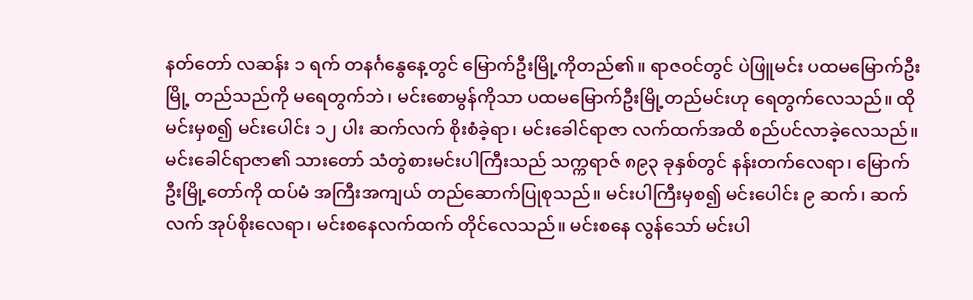နတ်တော် လဆန်း ၁ ရက် တနင်္ဂနွေနေ့တွင် မြောက်ဦးမြို့ကိုတည်၏။ ရာဇဝင်တွင် ပဲဖြူမင်း ပထမမြောက်ဦးမြို့ တည်သည်ကို မရေတွက်ဘဲ၊ မင်းစောမွန်ကိုသာ ပထမမြောက်ဦးမြို့တည်မင်းဟု ရေတွက်လေသည်။ ထိုမင်းမှစ၍ မင်းပေါင်း ၁၂ ပါး ဆက်လက် စိုးစံခဲ့ရာ၊ မင်းခေါင်ရာဇာ လက်ထက်အထိ စည်ပင်လာခဲ့လေသည်။ မင်းခေါင်ရာဇာ၏ သားတော် သံတွဲစားမင်းပါကြီးသည် သက္ကရာဇ် ၈၉၃ ခုနှစ်တွင် နန်းတက်လေရာ၊ မြောက်ဦးမြို့တော်ကို ထပ်မံ အကြီးအကျယ် တည်ဆောက်ပြုစုသည်။ မင်းပါကြီးမှစ၍ မင်းပေါင်း ၉ ဆက်၊ ဆက်လက် အုပ်စိုးလေရာ၊ မင်းစနေလက်ထက် တိုင်လေသည်။ မင်းစနေ လွန်သော် မင်းပါ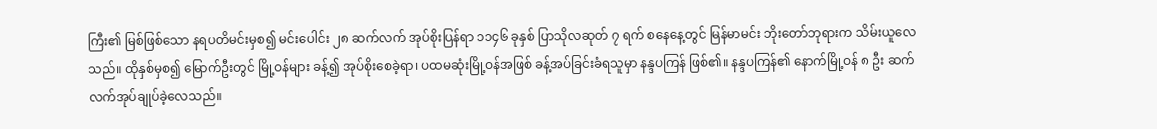ကြီး၏ မြစ်ဖြစ်သော နရပတိမင်းမှစ၍ မင်းပေါင်း ၂၈ ဆက်လက် အုပ်စိုးပြန်ရာ ၁၁၄၆ ခုနှစ် ပြာသိုလဆုတ် ၇ ရက် စနေနေ့တွင် မြန်မာမင်း ဘိုးတော်ဘုရားက သိမ်းယူလေသည်။ ထိုနှစ်မှစ၍ မြောက်ဦးတွင် မြို့ဝန်များ ခန့်၍ အုပ်စိုးစေခဲ့ရာ၊ ပထမဆုံးမြို့ဝန်အဖြစ် ခန့်အပ်ခြင်းခံရသူမှာ နန္ဒပကြန် ဖြစ်၏။ နန္ဒပကြန်၏ နောက်မြို့ဝန် ၈ ဦး ဆက်လက်အုပ်ချုပ်ခဲ့လေသည်။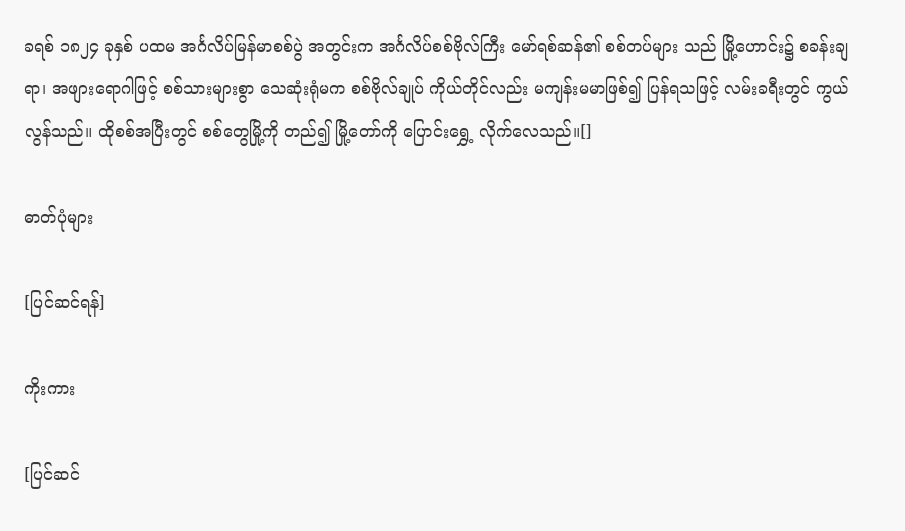ခရစ် ၁၈၂၄ ခုနှစ် ပထမ အင်္ဂလိပ်မြန်မာစစ်ပွဲ အတွင်းက အင်္ဂလိပ်စစ်ဗိုလ်ကြီး မော်ရစ်ဆန်၏ စစ်တပ်များ သည် မြို့ဟောင်း၌ စခန်းချရာ၊ အဖျားရောဂါဖြင့် စစ်သားများစွာ သေဆုံးရုံမက စစ်ဗိုလ်ချုပ် ကိုယ်တိုင်လည်း မကျန်းမမာဖြစ်၍ ပြန်ရသဖြင့် လမ်းခရီးတွင် ကွယ်လွန်သည်။ ထိုစစ်အပြီးတွင် စစ်တွေမြို့ကို တည်၍ မြို့တော်ကို ပြောင်းရွှေ့ လိုက်လေသည်။[]

ဓာတ်ပုံများ

[ပြင်ဆင်ရန်]

ကိုးကား

[ပြင်ဆင်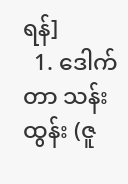ရန်]
  1. ဒေါက်တာ သန်းထွန်း (ဇူ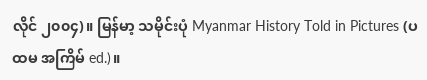လိုင် ၂၀၀၄)။ မြန်မာ့ သမိုင်းပုံ Myanmar History Told in Pictures (ပထမ အကြိမ် ed.)။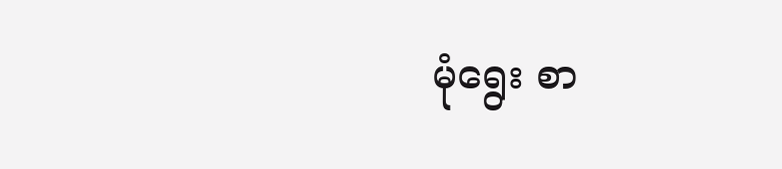မုံရွေး စာ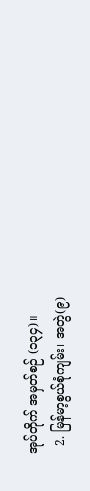အုပ်တိုက် အမှတ်စဉ် (၁၃၄)။
  2. မြန်မာ့စွယ်စုံကျမ်း၊ အတွဲ(၉)